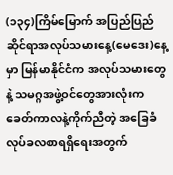(၁၃၄)ကြိမ်မြောက် အပြည်ပြည်ဆိုင်ရာအလုပ်သမားနေ့(မေဒေး)နေ့မှာ မြန်မာနိုင်ငံက အလုပ်သမားတွေနဲ့ သမဂ္ဂအဖွဲ့ဝင်တွေအားလုံးက ခေတ်ကာလနဲ့ကိုက်ညီတဲ့ အခြေခံလုပ်ခလစာရရှိရေးအတွက်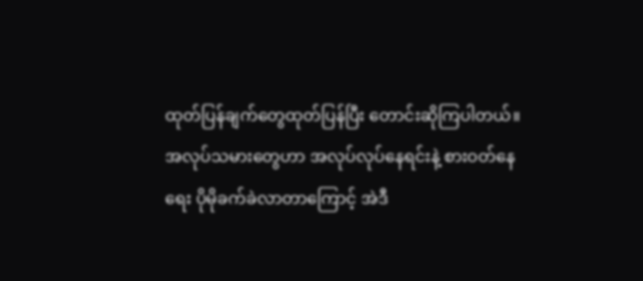ထုတ်ပြန်ချက်တွေထုတ်ပြန်ပြီး တောင်းဆိုကြပါတယ်။
အလုပ်သမားတွေဟာ အလုပ်လုပ်နေရင်းနဲ့ စားဝတ်နေရေး ပိုမိုခက်ခဲလာတာကြောင့် အဲဒီ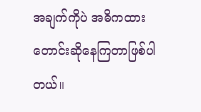အချက်ကိုပဲ အဓိကထား တောင်းဆိုနေကြတာဖြစ်ပါတယ်။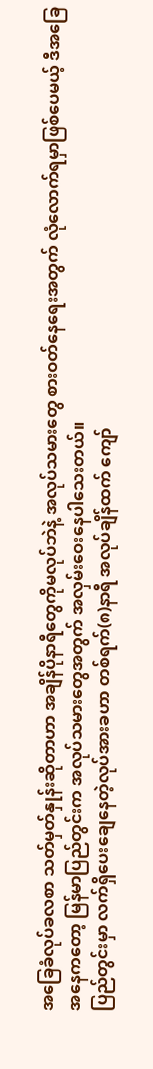အခြေခံလုပ်ခလစာ သတ်မှတ်နှုန်းဆိုတာဟာ အချိန်ပိုနာရီတွေကိုမလုပ်ဘဲနဲ့ အလုပ်သမားတွေ စားဝတ်နေရေးအတွက် လုံလောက်ရမှာဖြစ်ပေမယ့် ဒီအခြေအနေကတော့ မြန်မာပြည်တွင်းက အလုပ်သမားတွေအတွက် အလှမ်းဝေးနေပါသေးတယ်။
ပြည်တွင်းမှာ လက်ရှိပေးချေနေတဲ့လုပ်အားခဟာ တစ်ရက်(၈)နာရီ အလုပ်ချိန်ထက် ကျော်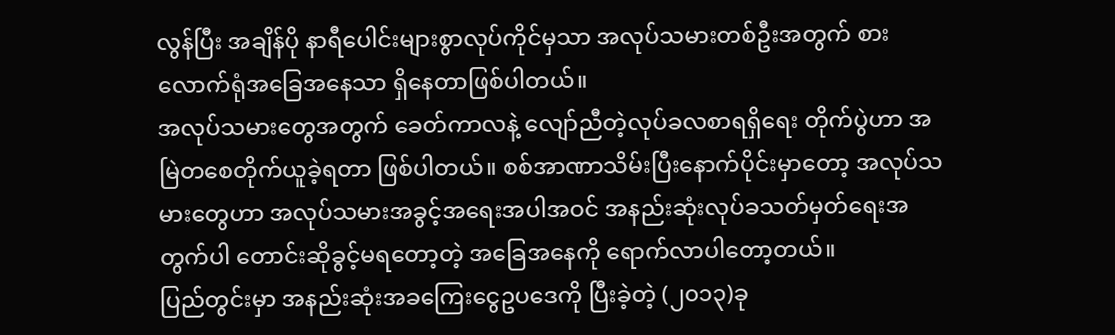လွန်ပြီး အချိန်ပို နာရီပေါင်းများစွာလုပ်ကိုင်မှသာ အလုပ်သမားတစ်ဦးအတွက် စားလောက်ရုံအခြေအနေသာ ရှိနေတာဖြစ်ပါတယ်။
အလုပ်သမားတွေအတွက် ခေတ်ကာလနဲ့ လျော်ညီတဲ့လုပ်ခလစာရရှိရေး တိုက်ပွဲဟာ အမြဲတစေတိုက်ယူခဲ့ရတာ ဖြစ်ပါတယ်။ စစ်အာဏာသိမ်းပြီးနောက်ပိုင်းမှာတော့ အလုပ်သမားတွေဟာ အလုပ်သမားအခွင့်အရေးအပါအဝင် အနည်းဆုံးလုပ်ခသတ်မှတ်ရေးအတွက်ပါ တောင်းဆိုခွင့်မရတော့တဲ့ အခြေအနေကို ရောက်လာပါတော့တယ်။
ပြည်တွင်းမှာ အနည်းဆုံးအခကြေးငွေဥပဒေကို ပြီးခဲ့တဲ့ (၂၀၁၃)ခု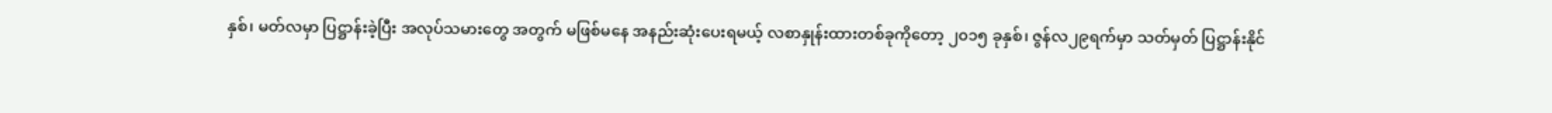နှစ်၊ မတ်လမှာ ပြဋ္ဌာန်းခဲ့ပြီး အလုပ်သမားတွေ အတွက် မဖြစ်မနေ အနည်းဆုံးပေးရမယ့် လစာနှုန်းထားတစ်ခုကိုတော့ ၂၀၁၅ ခုနှစ်၊ ဇွန်လ၂၉ရက်မှာ သတ်မှတ် ပြဋ္ဌာန်းနိုင်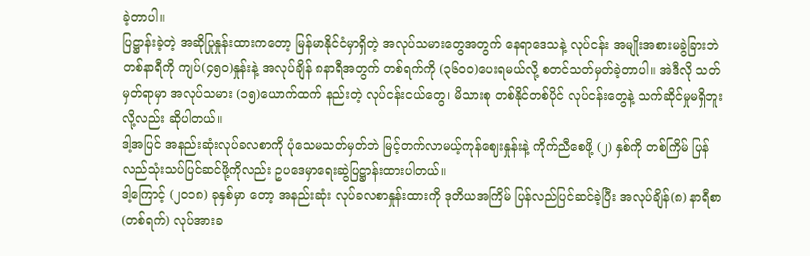ခဲ့တာပါ။
ပြဋ္ဌာန်းခဲ့တဲ့ အဆိုပြုနှုန်းထားကတော့ မြန်မာနိုင်ငံမှာရှိတဲ့ အလုပ်သမားတွေအတွက် နေရာဒေသနဲ့ လုပ်ငန်း အမျိုးအစားမခွဲခြားဘဲတစ်နာရီကို ကျပ်(၄၅ဝ)နှုန်းနဲ့ အလုပ်ချိန် ၈နာရီအတွက် တစ်ရက်ကို (၃၆ဝဝ)ပေးရမယ်လို့ စတင်သတ်မှတ်ခဲ့တာပါ။ အဲဒီလို သတ်မှတ်ရာမှာ အလုပ်သမား (၁၅)ယောက်ထက် နည်းတဲ့ လုပ်ငန်းငယ်တွေ၊ မိသားစု တစ်နိုင်တစ်ပိုင် လုပ်ငန်းတွေနဲ့ သက်ဆိုင်မှုမရှိဘူးလို့လည်း ဆိုပါတယ်။
ဒါ့အပြင် အနည်းဆုံးလုပ်ခလစာကို ပုံသေမသတ်မှတ်ဘဲ မြင့်တက်လာမယ့်ကုန်ဈေးနှုန်းနဲ့ ကိုက်ညီစေဖို့ (၂) နှစ်ကို တစ်ကြိမ် ပြန်လည်သုံးသပ်ပြင်ဆင်ဖို့ကိုလည်း ဥပဒေမှာရေးဆွဲပြဋ္ဌာန်းထားပါတယ်။
ဒါ့ကြောင့် (၂၀၁၈) ခုနှစ်မှာ တော့ အနည်းဆုံး လုပ်ခလစာနှုန်းထားကို ဒုတိယအကြိမ် ပြန်လည်ပြင်ဆင်ခဲ့ပြီး အလုပ်ချိန်(၈) နာရီစာ(တစ်ရက်) လုပ်အားခ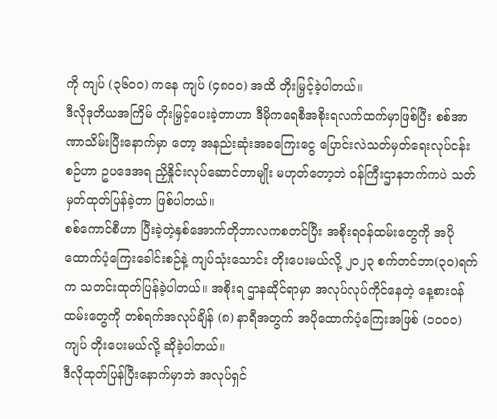ကို ကျပ် (၃၆၀၀) ကနေ ကျပ် (၄၈၀၀) အထိ တိုးမြှင့်ခဲ့ပါတယ်။
ဒီလိုဒုတိယအကြိမ် တိုးမြှင့်ပေးခဲ့တာဟာ ဒီမိုကရေစီအစိုးရလက်ထက်မှာဖြစ်ပြီး စစ်အာဏာသိမ်းပြီးနောက်မှာ တော့ အနည်းဆုံးအခကြေးငွေ ပြောင်းလဲသတ်မှတ်ရေးလုပ်ငန်းစဉ်ဟာ ဥပဒေအရ ညှိနှိုင်းလုပ်ဆောင်တာမျိုး မဟုတ်တော့ဘဲ ဝန်ကြီးဌာနဘက်ကပဲ သတ်မှတ်ထုတ်ပြန်ခဲ့တာ ဖြစ်ပါတယ်။
စစ်ကောင်စီဟာ ပြီးခဲ့တဲ့နှစ်အောက်တိုဘာလကစတင်ပြီး အစိုးရဝန်ထမ်းတွေကို အပိုထောက်ပံ့ကြေးခေါင်းစဉ်နဲ့ ကျပ်သုံးသောင်း တိုးပေးမယ်လို့ ၂၀၂၃ စက်တင်ဘာ(၃၀)ရက်က သတင်းထုတ်ပြန်ခဲ့ပါတယ်။ အစိုးရ ဌာနဆိုင်ရာမှာ အလုပ်လုပ်ကိုင်နေတဲ့ နေ့စားဝန်ထမ်းတွေကို တစ်ရက်အလုပ်ချိန် (၈) နာရီအတွက် အပိုထောက်ပံ့ကြေးအဖြစ် (၁၀၀၀)ကျပ် တိုးပေးမယ်လို့ ဆိုခဲ့ပါတယ်။
ဒီလိုထုတ်ပြန်ပြီးနောက်မှာဘဲ အလုပ်ရှင်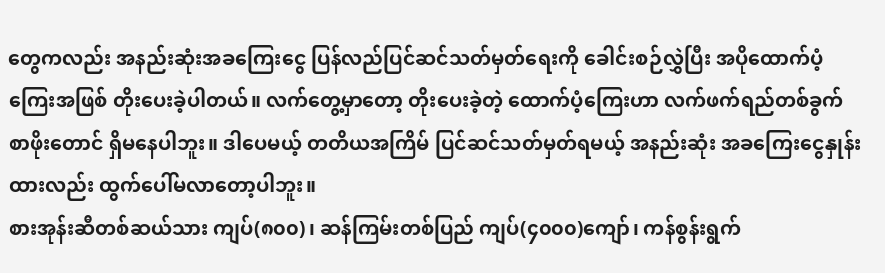တွေကလည်း အနည်းဆုံးအခကြေးငွေ ပြန်လည်ပြင်ဆင်သတ်မှတ်ရေးကို ခေါင်းစဉ်လွှဲပြီး အပိုထောက်ပံ့ကြေးအဖြစ် တိုးပေးခဲ့ပါတယ်။ လက်တွေ့မှာတော့ တိုးပေးခဲ့တဲ့ ထောက်ပံ့ကြေးဟာ လက်ဖက်ရည်တစ်ခွက်စာဖိုးတောင် ရှိမနေပါဘူး။ ဒါပေမယ့် တတိယအကြိမ် ပြင်ဆင်သတ်မှတ်ရမယ့် အနည်းဆုံး အခကြေးငွေနှုန်းထားလည်း ထွက်ပေါ်မလာတော့ပါဘူး။
စားအုန်းဆီတစ်ဆယ်သား ကျပ်(၈၀၀)၊ ဆန်ကြမ်းတစ်ပြည် ကျပ်(၄၀၀၀)ကျော်၊ ကန်စွန်းရွက်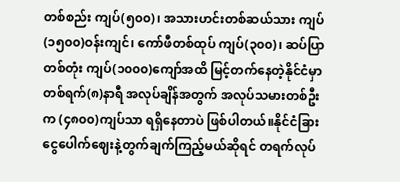တစ်စည်း ကျပ်(၅၀၀)၊ အသားဟင်းတစ်ဆယ်သား ကျပ်(၁၅၀၀)ဝန်းကျင်၊ ကော်ဖီတစ်ထုပ် ကျပ်(၃၀၀)၊ ဆပ်ပြာတစ်တုံး ကျပ်(၁၀၀၀)ကျော်အထိ မြင့်တက်နေတဲ့နိုင်ငံမှာ တစ်ရက်(၈)နာရီ အလုပ်ချိန်အတွက် အလုပ်သမားတစ်ဦးက (၄၈၀၀)ကျပ်သာ ရရှိနေတာပဲ ဖြစ်ပါတယ်။နိုင်ငံခြားငွေပေါက်ဈေးနဲ့တွက်ချက်ကြည့်မယ်ဆိုရင် တရက်လုပ်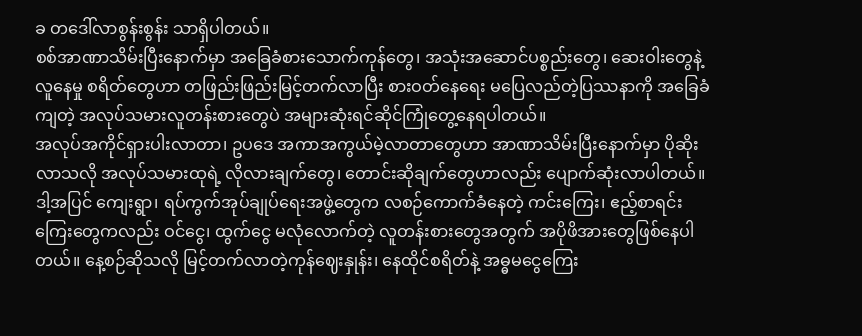ခ တဒေါ်လာစွန်းစွန်း သာရှိပါတယ်။
စစ်အာဏာသိမ်းပြီးနောက်မှာ အခြေခံစားသောက်ကုန်တွေ၊ အသုံးအဆောင်ပစ္စည်းတွေ၊ ဆေးဝါးတွေနဲ့ လူနေမှု စရိတ်တွေဟာ တဖြည်းဖြည်းမြင့်တက်လာပြီး စားဝတ်နေရေး မပြေလည်တဲ့ပြဿနာကို အခြေခံကျတဲ့ အလုပ်သမားလူတန်းစားတွေပဲ အများဆုံးရင်ဆိုင်ကြုံတွေ့နေရပါတယ်။
အလုပ်အကိုင်ရှားပါးလာတာ၊ ဥပဒေ အကာအကွယ်မဲ့လာတာတွေဟာ အာဏာသိမ်းပြီးနောက်မှာ ပိုဆိုးလာသလို အလုပ်သမားထုရဲ့ လိုလားချက်တွေ၊ တောင်းဆိုချက်တွေဟာလည်း ပျောက်ဆုံးလာပါတယ်။
ဒါ့အပြင် ကျေးရွာ၊ ရပ်ကွက်အုပ်ချုပ်ရေးအဖွဲ့တွေက လစဉ်ကောက်ခံနေတဲ့ ကင်းကြေး၊ ဧည့်စာရင်းကြေးတွေကလည်း ဝင်ငွေ၊ ထွက်ငွေ မလုံလောက်တဲ့ လူတန်းစားတွေအတွက် အပိုဖိအားတွေဖြစ်နေပါတယ်။ နေ့စဉ်ဆိုသလို မြင့်တက်လာတဲ့ကုန်ဈေးနှုန်း၊ နေထိုင်စရိတ်နဲ့ အဓ္ဓမငွေကြေး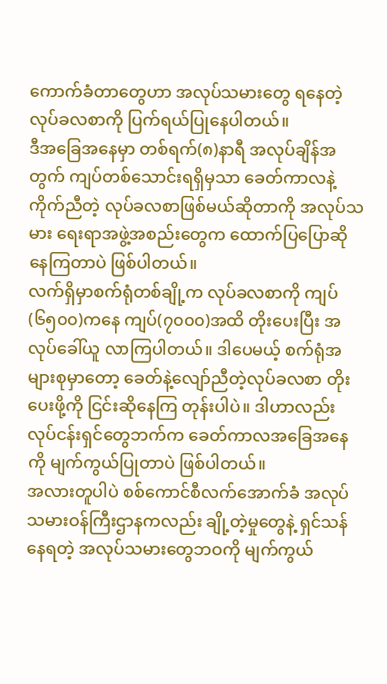ကောက်ခံတာတွေဟာ အလုပ်သမားတွေ ရနေတဲ့ လုပ်ခလစာကို ပြက်ရယ်ပြုနေပါတယ်။
ဒီအခြေအနေမှာ တစ်ရက်(၈)နာရီ အလုပ်ချိန်အတွက် ကျပ်တစ်သောင်းရရှိမှသာ ခေတ်ကာလနဲ့ကိုက်ညီတဲ့ လုပ်ခလစာဖြစ်မယ်ဆိုတာကို အလုပ်သမား ရေးရာအဖွဲ့အစည်းတွေက ထောက်ပြပြောဆိုနေကြတာပဲ ဖြစ်ပါတယ်။
လက်ရှိမှာစက်ရုံတစ်ချို့က လုပ်ခလစာကို ကျပ်(၆၅၀၀)ကနေ ကျပ်(၇၀၀၀)အထိ တိုးပေးပြီး အလုပ်ခေါ်ယူ လာကြပါတယ်။ ဒါပေမယ့် စက်ရုံအများစုမှာတော့ ခေတ်နဲ့လျော်ညီတဲ့လုပ်ခလစာ တိုးပေးဖို့ကို ငြင်းဆိုနေကြ တုန်းပါပဲ။ ဒါဟာလည်း လုပ်ငန်းရှင်တွေဘက်က ခေတ်ကာလအခြေအနေကို မျက်ကွယ်ပြုတာပဲ ဖြစ်ပါတယ်။
အလားတူပါပဲ စစ်ကောင်စီလက်အောက်ခံ အလုပ်သမားဝန်ကြီးဌာနကလည်း ချို့တဲ့မှုတွေနဲ့ ရှင်သန်နေရတဲ့ အလုပ်သမားတွေဘဝကို မျက်ကွယ်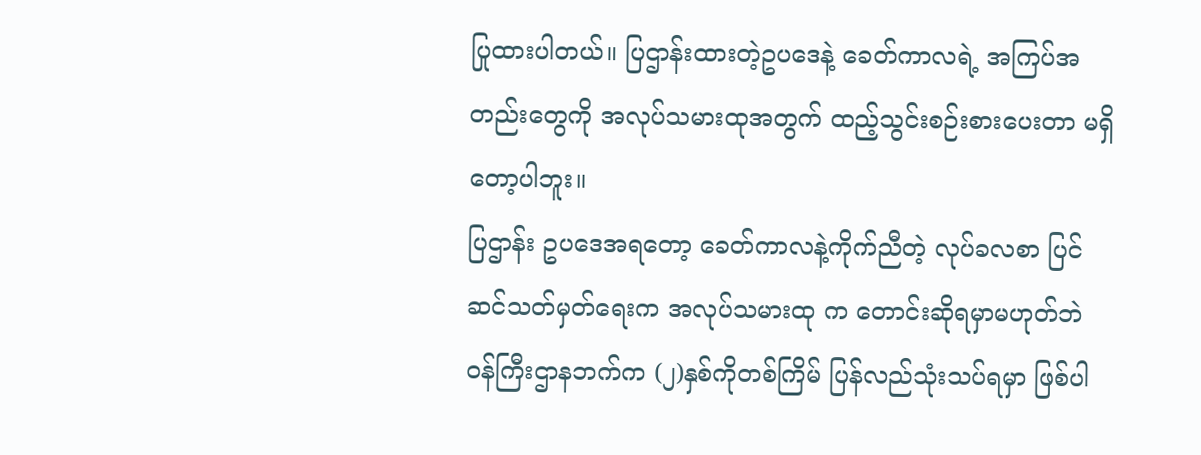ပြုထားပါတယ်။ ပြဌာန်းထားတဲ့ဥပဒေနဲ့ ခေတ်ကာလရဲ့ အကြပ်အတည်းတွေကို အလုပ်သမားထုအတွက် ထည့်သွင်းစဉ်းစားပေးတာ မရှိတော့ပါဘူး။
ပြဌာန်း ဥပဒေအရတော့ ခေတ်ကာလနဲ့ကိုက်ညီတဲ့ လုပ်ခလစာ ပြင်ဆင်သတ်မှတ်ရေးက အလုပ်သမားထု က တောင်းဆိုရမှာမဟုတ်ဘဲ ဝန်ကြီးဌာနဘက်က (၂)နှစ်ကိုတစ်ကြိမ် ပြန်လည်သုံးသပ်ရမှာ ဖြစ်ပါ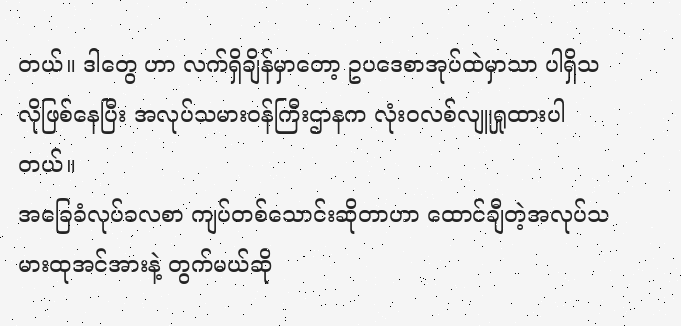တယ်။ ဒါတွေ ဟာ လက်ရှိချိန်မှာတော့ ဥပဒေစာအုပ်ထဲမှာသာ ပါရှိသလိုဖြစ်နေပြီး အလုပ်သမားဝန်ကြီးဌာနက လုံးဝလစ်လျူရှုထားပါတယ်။
အခြေခံလုပ်ခလစာ ကျပ်တစ်သောင်းဆိုတာဟာ ထောင်ချီတဲ့အလုပ်သမားထုအင်အားနဲ့ တွက်မယ်ဆို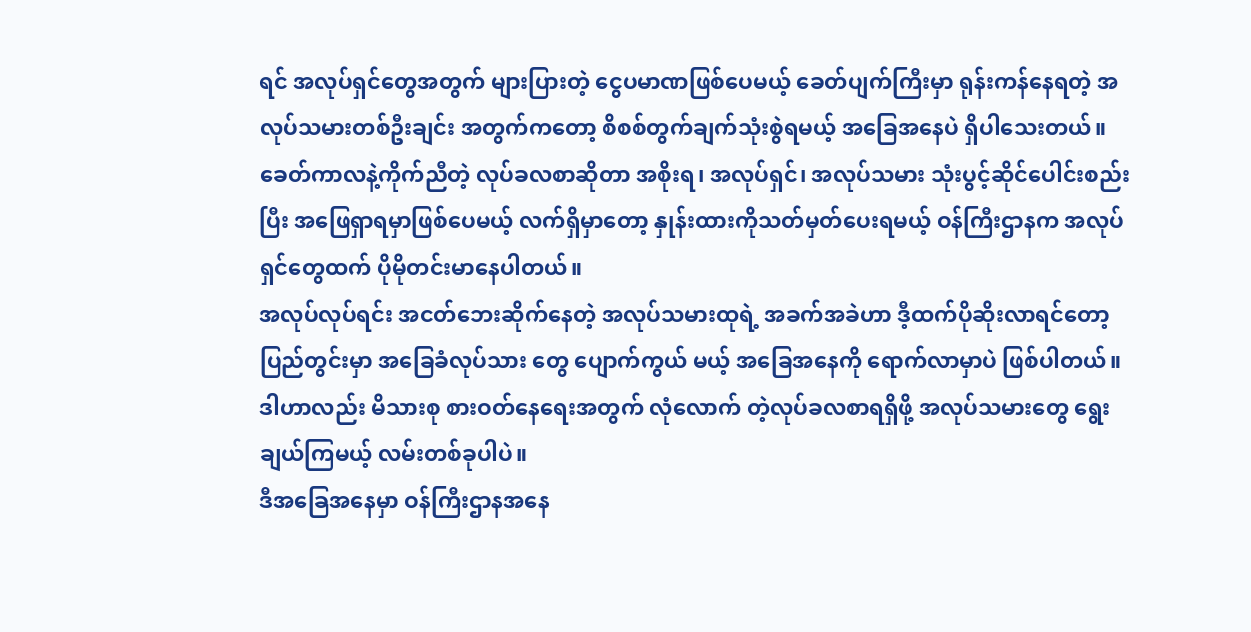ရင် အလုပ်ရှင်တွေအတွက် များပြားတဲ့ ငွေပမာဏဖြစ်ပေမယ့် ခေတ်ပျက်ကြီးမှာ ရုန်းကန်နေရတဲ့ အလုပ်သမားတစ်ဦးချင်း အတွက်ကတော့ စိစစ်တွက်ချက်သုံးစွဲရမယ့် အခြေအနေပဲ ရှိပါသေးတယ်။
ခေတ်ကာလနဲ့ကိုက်ညီတဲ့ လုပ်ခလစာဆိုတာ အစိုးရ၊ အလုပ်ရှင်၊ အလုပ်သမား သုံးပွင့်ဆိုင်ပေါင်းစည်းပြီး အဖြေရှာရမှာဖြစ်ပေမယ့် လက်ရှိမှာတော့ နှုန်းထားကိုသတ်မှတ်ပေးရမယ့် ဝန်ကြီးဌာနက အလုပ်ရှင်တွေထက် ပိုမိုတင်းမာနေပါတယ်။
အလုပ်လုပ်ရင်း အငတ်ဘေးဆိုက်နေတဲ့ အလုပ်သမားထုရဲ့ အခက်အခဲဟာ ဒီ့ထက်ပိုဆိုးလာရင်တော့ ပြည်တွင်းမှာ အခြေခံလုပ်သား တွေ ပျောက်ကွယ် မယ့် အခြေအနေကို ရောက်လာမှာပဲ ဖြစ်ပါတယ်။ ဒါဟာလည်း မိသားစု စားဝတ်နေရေးအတွက် လုံလောက် တဲ့လုပ်ခလစာရရှိဖို့ အလုပ်သမားတွေ ရွေးချယ်ကြမယ့် လမ်းတစ်ခုပါပဲ။
ဒီအခြေအနေမှာ ဝန်ကြီးဌာနအနေ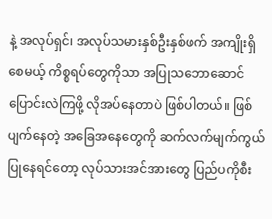နဲ့ အလုပ်ရှင်၊ အလုပ်သမားနှစ်ဦးနှစ်ဖက် အကျိုးရှိစေမယ့် ကိစ္စရပ်တွေကိုသာ အပြုသဘောဆောင် ပြောင်းလဲကြဖို့ လိုအပ်နေတာပဲ ဖြစ်ပါတယ်။ ဖြစ်ပျက်နေတဲ့ အခြေအနေတွေကို ဆက်လက်မျက်ကွယ်ပြုနေရင်တော့ လုပ်သားအင်အားတွေ ပြည်ပကိုစီး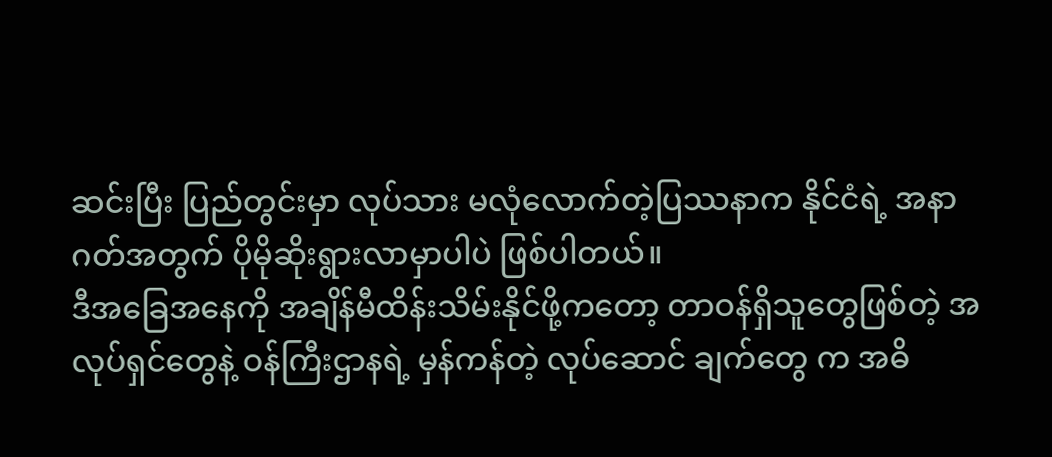ဆင်းပြီး ပြည်တွင်းမှာ လုပ်သား မလုံလောက်တဲ့ပြဿနာက နိုင်ငံရဲ့ အနာဂတ်အတွက် ပိုမိုဆိုးရွားလာမှာပါပဲ ဖြစ်ပါတယ်။
ဒီအခြေအနေကို အချိန်မီထိန်းသိမ်းနိုင်ဖို့ကတော့ တာဝန်ရှိသူတွေဖြစ်တဲ့ အလုပ်ရှင်တွေနဲ့ ဝန်ကြီးဌာနရဲ့ မှန်ကန်တဲ့ လုပ်ဆောင် ချက်တွေ က အဓိ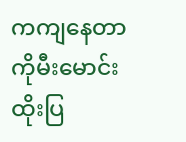ကကျနေတာကိုမီးမောင်းထိုးပြ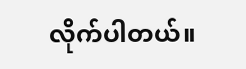လိုက်ပါတယ်။